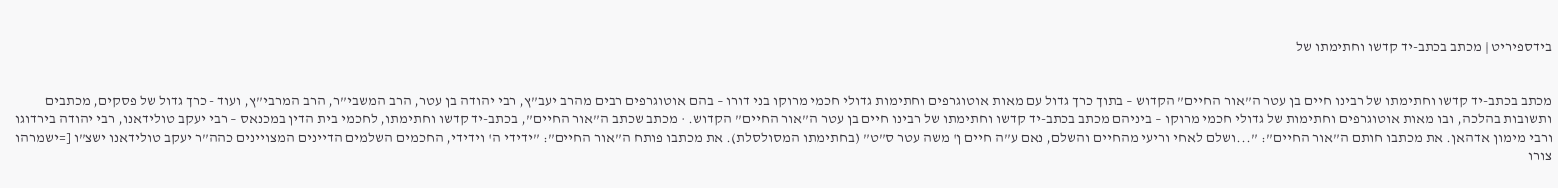בידספיריט | מכתב בכתב-יד קדשו וחתימתו של


מכתב בכתב-יד קדשו וחתימתו של רבינו חיים בן עטר ה”אור החיים” הקדוש – בתוך כרך גדול עם מאות אוטוגרפים וחתימות גדולי חכמי מרוקו בני דורו – בהם אוטוגרפים רבים מהרב יעב”ץ, רבי יהודה בן עטר, הרב המשבי”ר, הרב המרבי”ץ, ועוד - כרך גדול של פסקים, מכתבים ותשובות בהלכה, ובו מאות אוטוגרפים וחתימות של גדולי חכמי מרוקו – ביניהם מכתב בכתב-יד קדשו וחתימתו של רבינו חיים בן עטר ה”אור החיים” הקדוש. · מכתב שכתב ה”אור החיים”, בכתב-יד קדשו וחתימתו, לחכמי בית הדין במכנאס – רבי יעקב טולידאנו, רבי יהודה בירדוגו ורבי מימון אדהאן. את מכתבו חותם ה”אור החיים”: ”...ושלם לאחי וריעי מהחיים והשלם, נאם ע”ה חיים ן' משה עטר ס”ט” (בחתימתו המסולסלת). את מכתבו פותח ה”אור החיים”: ”ידידי ה' וידידי, החכמים השלמים הדיינים המצויינים כהה”ר יעקב טולידאנו ישצ”ו [=ישמרהו צורו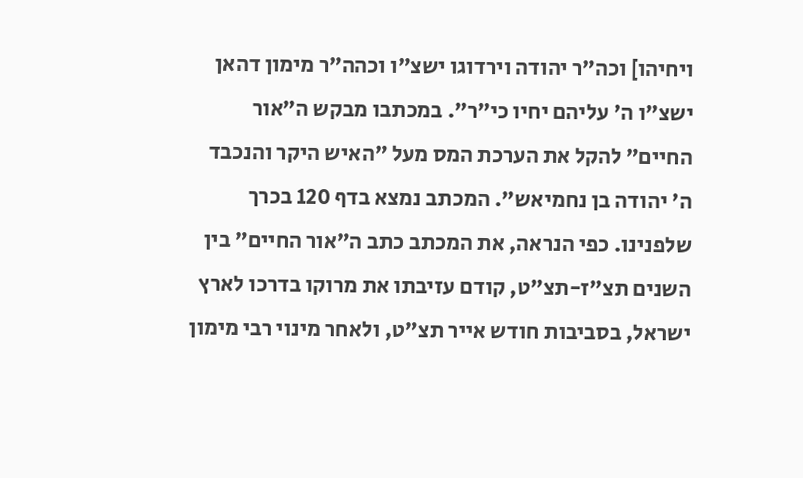ויחיהו] וכה”ר יהודה וירדוגו ישצ”ו וכהה”ר מימון דהאן ישצ”ו ה' עליהם יחיו כי”ר”. במכתבו מבקש ה”אור החיים” להקל את הערכת המס מעל ”האיש היקר והנכבד ה' יהודה בן נחמיאש”. המכתב נמצא בדף 120 בכרך שלפנינו. כפי הנראה, את המכתב כתב ה”אור החיים” בין השנים תצ”ז-תצ”ט, קודם עזיבתו את מרוקו בדרכו לארץ ישראל, בסביבות חודש אייר תצ”ט, ולאחר מינוי רבי מימון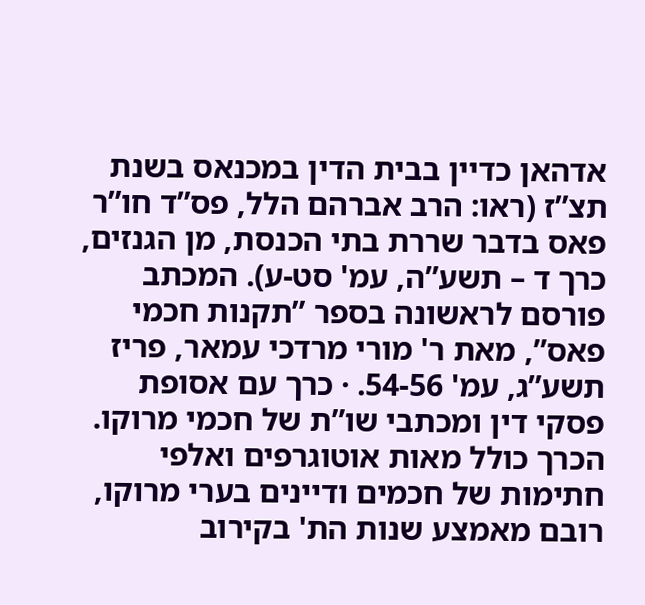אדהאן כדיין בבית הדין במכנאס בשנת תצ”ז (ראו: הרב אברהם הלל, פס”ד חו”ר פאס בדבר שררת בתי הכנסת, מן הגנזים, כרך ד – תשע”ה, עמ' סט-ע). המכתב פורסם לראשונה בספר ”תקנות חכמי פאס”, מאת ר' מורי מרדכי עמאר, פריז תשע”ג, עמ' 54-56. · כרך עם אסופת פסקי דין ומכתבי שו”ת של חכמי מרוקו. הכרך כולל מאות אוטוגרפים ואלפי חתימות של חכמים ודיינים בערי מרוקו, רובם מאמצע שנות הת' בקירוב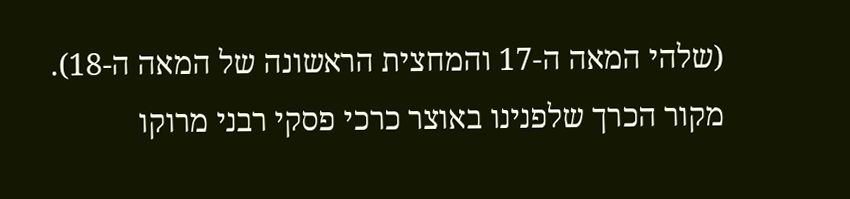(שלהי המאה ה-17 והמחצית הראשונה של המאה ה-18). מקור הכרך שלפנינו באוצר כרכי פסקי רבני מרוקו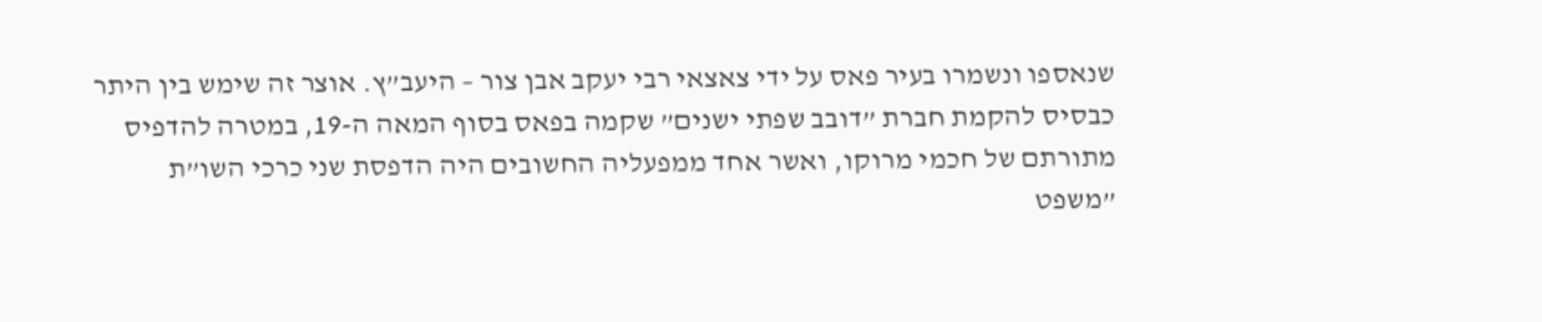שנאספו ונשמרו בעיר פאס על ידי צאצאי רבי יעקב אבן צור – היעב”ץ. אוצר זה שימש בין היתר כבסיס להקמת חברת ”דובב שפתי ישנים” שקמה בפאס בסוף המאה ה-19, במטרה להדפיס מתורתם של חכמי מרוקו, ואשר אחד ממפעליה החשובים היה הדפסת שני כרכי השו”ת ”משפט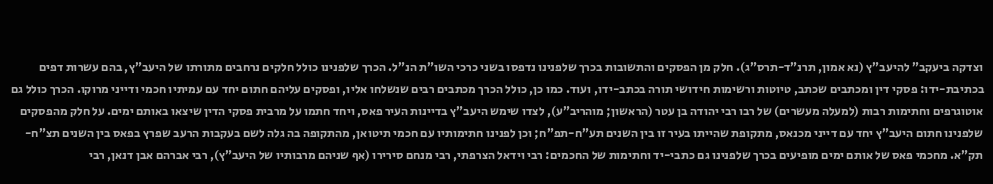וצדקה ביעקב” להיעב”ץ (נא אמון, תרנ”ד-תרס”ג). חלק מן הפסקים והתשובות בכרך שלפנינו נדפסו בשני כרכי השו”ת הנ”ל. הכרך שלפנינו כולל חלקים נרחבים מתורתו של היעב”ץ, בהם עשרות דפים בכתיבת-ידו: פסקי דין ומכתבים שכתב, טיוטות ורשימות חידושי תורה בכתב-ידו, ועוד. כמו כן, כולל הכרך מכתבים רבים שנשלחו אליו, ופסקים עליהם חתום יחד עם עמיתיו חכמי ודייני מרוקו. הכרך כולל גם אוטוגרפים וחתימות רבות (למעלה מעשרים) של רבו רבי יהודה בן עטר (הראשון; מוהריב”ע), לצדו שימש היעב”ץ בדיינות העיר פאס, ויחד חתמו על מרבית פסקי הדין שיצאו באותם ימים. על חלק מהפסקים שלפנינו חתום היעב”ץ יחד עם דייני מכנאס, מתקופת שהייתו בעיר זו בין השנים תע”ח-תפ”ח; וכן לפנינו חתימותיו עם חכמי תיטואן, מהתקופה בה גלה לשם בעקבות הרעב שפרץ בפאס בין השנים תצ”ח-תק”א. מחכמי פאס של אותם ימים מופיעים בכרך שלפנינו גם כתבי-יד וחתימות של החכמים: רבי וידאל הצרפתי, רבי מנחם סירירו (אף שניהם מרבותיו של היעב”ץ), רבי אברהם אבן דנאן, רבי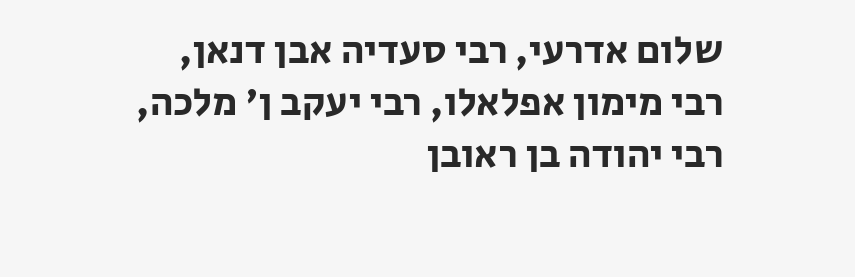שלום אדרעי, רבי סעדיה אבן דנאן, רבי מימון אפלאלו, רבי יעקב ן' מלכה, רבי יהודה בן ראובן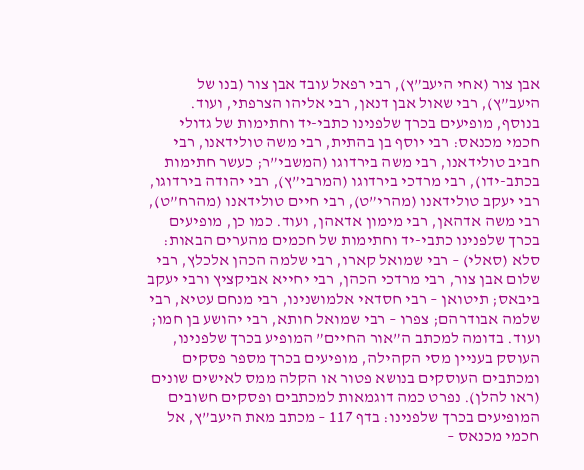אבן צור (אחי היעב”ץ), רבי רפאל עובד אבן צור (בנו של היעב”ץ), רבי שאול אבן דנאן, רבי אליהו הצרפתי, ועוד. בנוסף, מופיעים בכרך שלפנינו כתבי-יד וחתימות של גדולי חכמי מכנאס: רבי יוסף בן בהתית, רבי משה טולידאנו, רבי חביב טולידאנו, רבי משה בירדוגו (המשבי”ר; כעשר חתימות בכתב-ידו), רבי מרדכי בירדוגו (המרבי”ץ), רבי יהודה בירדוגו, רבי יעקב טולידאנו (מהרי”ט), רבי חיים טולידאנו (מהרח”ט), רבי משה אדהאן, רבי מימון אדאהן, ועוד. כמו כן, מופיעים בכרך שלפנינו כתבי-יד וחתימות של חכמים מהערים הבאות: סלא (סאלי) – רבי שמואל קארו, רבי שלמה הכהן אלכלץ, רבי שלום אבן צור, רבי מרדכי הכהן, רבי יחייא אביקציץ ורבי יעקב ביבאס; תיטואן – רבי חסדאי אלמושנינו, רבי מנחם עטיא, רבי שלמה אבודרהם; צפרו – רבי שמואל חותא, רבי יהושע בן חמו; ועוד. בדומה למכתב ה”אור החיים” המופיע בכרך שלפנינו, העוסק בעניין מסי הקהילה, מופיעים בכרך מספר פסקים ומכתבים העוסקים בנושא פטור או הקלה ממס לאישים שונים (ראו להלן). נפרט כמה דוגמאות למכתבים ופסקים חשובים המופיעים בכרך שלפנינו: בדף 117 – מכתב מאת היעב”ץ, אל חכמי מכנאס –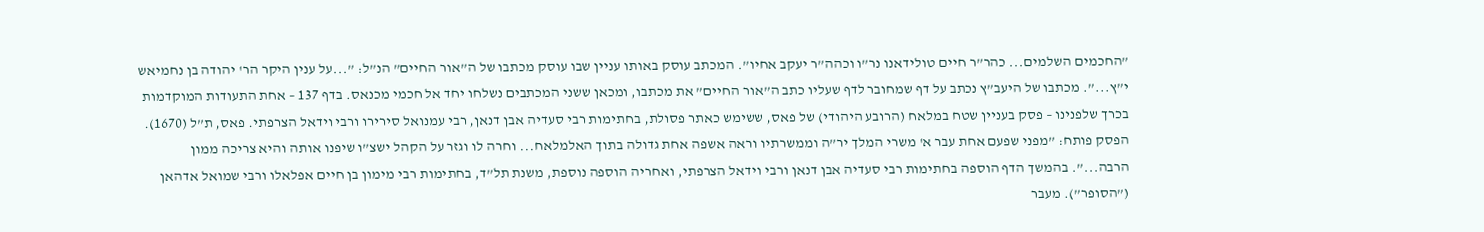”החכמים השלמים... כהר”ר חיים טולידאנו נר”ו וכהה”ר יעקב אחיו”. המכתב עוסק באותו עניין שבו עוסק מכתבו של ה”אור החיים” הנ”ל: ”...על ענין היקר הר' יהודה בן נחמיאש י”ץ...”. מכתבו של היעב”ץ נכתב על דף שמחובר לדף שעליו כתב ה”אור החיים” את מכתבו, ומכאן ששני המכתבים נשלחו יחד אל חכמי מכנאס. בדף 137 – אחת התעודות המוקדמות בכרך שלפנינו – פסק בעניין שטח במלאח (הרובע היהודי) של פאס, ששימש כאתר פסולת, בחתימות רבי סעדיה אבן דנאן, רבי עמנואל סירירו ורבי וידאל הצרפתי. פאס, ת”ל (1670). הפסק פותח: ”מפני שפעם אחת עבר א' משרי המלך יר”ה וממשרתיו וראה אשפה אחת גדולה בתוך האלמלאח... וחרה לו וגזר על הקהל ישצ”ו שיפנו אותה והיא צריכה ממון הרבה...”. בהמשך הדף הוספה בחתימות רבי סעדיה אבן דנאן ורבי וידאל הצרפתי, ואחריה הוספה נוספת, משנת תל”ד, בחתימות רבי מימון בן חיים אפלאלו ורבי שמואל אדהאן (”הסופר”). מעבר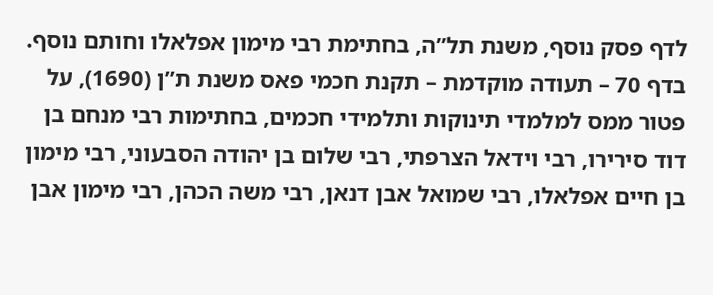לדף פסק נוסף, משנת תל”ה, בחתימת רבי מימון אפלאלו וחותם נוסף. בדף 70 – תעודה מוקדמת – תקנת חכמי פאס משנת ת”ן (1690), על פטור ממס למלמדי תינוקות ותלמידי חכמים, בחתימות רבי מנחם בן דוד סירירו, רבי וידאל הצרפתי, רבי שלום בן יהודה הסבעוני, רבי מימון בן חיים אפלאלו, רבי שמואל אבן דנאן, רבי משה הכהן, רבי מימון אבן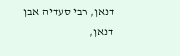דנאן, רבי סעדיה אבן דנאן,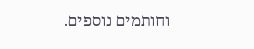וחותמים נוספים.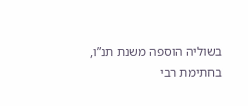בשוליה הוספה משנת תנ”ו, בחתימת רבי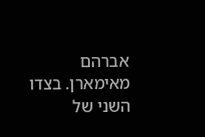אברהם מאימארן. בצדו השני של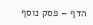הדף – פסק נוסף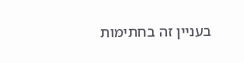בעניין זה בחתימות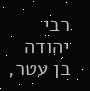רבי יהודה בן עטר,